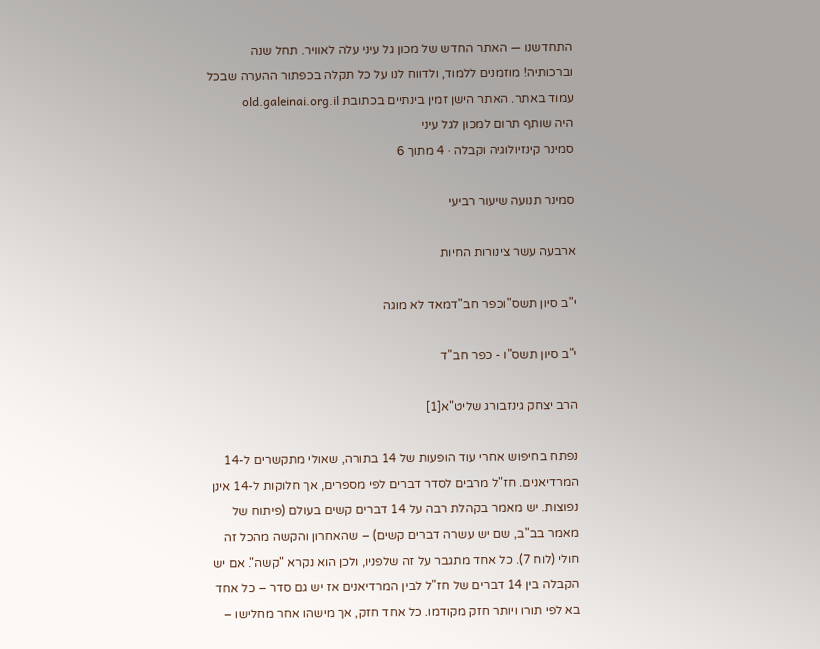התחדשנו — האתר החדש של מכון גל עיני עלה לאוויר. תחל שנה וברכותיה! מוזמנים ללמוד, ולדווח לנו על כל תקלה בכפתור ההערה שבכל עמוד באתר. האתר הישן זמין בינתיים בכתובת old.galeinai.org.il
היה שותף תרום למכון לגל עיני
סמינר קינזיולוגיה וקבלה · 4 מתוך 6

סמינר תנועה שיעור רביעי

ארבעה עשר צינורות החיות

י"ב סיון תשס"וכפר חב"דמאד לא מוגה

י"ב סיון תשס"ו - כפר חב"ד

הרב יצחק גינזבורג שליט"א[1]

נפתח בחיפוש אחרי עוד הופעות של 14 בתורה, שאולי מתקשרים ל-14 המרדיאנים. חז"ל מרבים לסדר דברים לפי מספרים, אך חלוקות ל-14 אינן נפוצות. יש מאמר בקהלת רבה על 14 דברים קשים בעולם (פיתוח של מאמר בב"ב, שם יש עשרה דברים קשים) – שהאחרון והקשה מהכל זה חולי (לוח 7). כל אחד מתגבר על זה שלפניו, ולכן הוא נקרא "קשה". אם יש הקבלה בין 14 דברים של חז"ל לבין המרדיאנים אז יש גם סדר – כל אחד בא לפי תורו ויותר חזק מקודמו. כל אחד חזק, אך מישהו אחר מחלישו –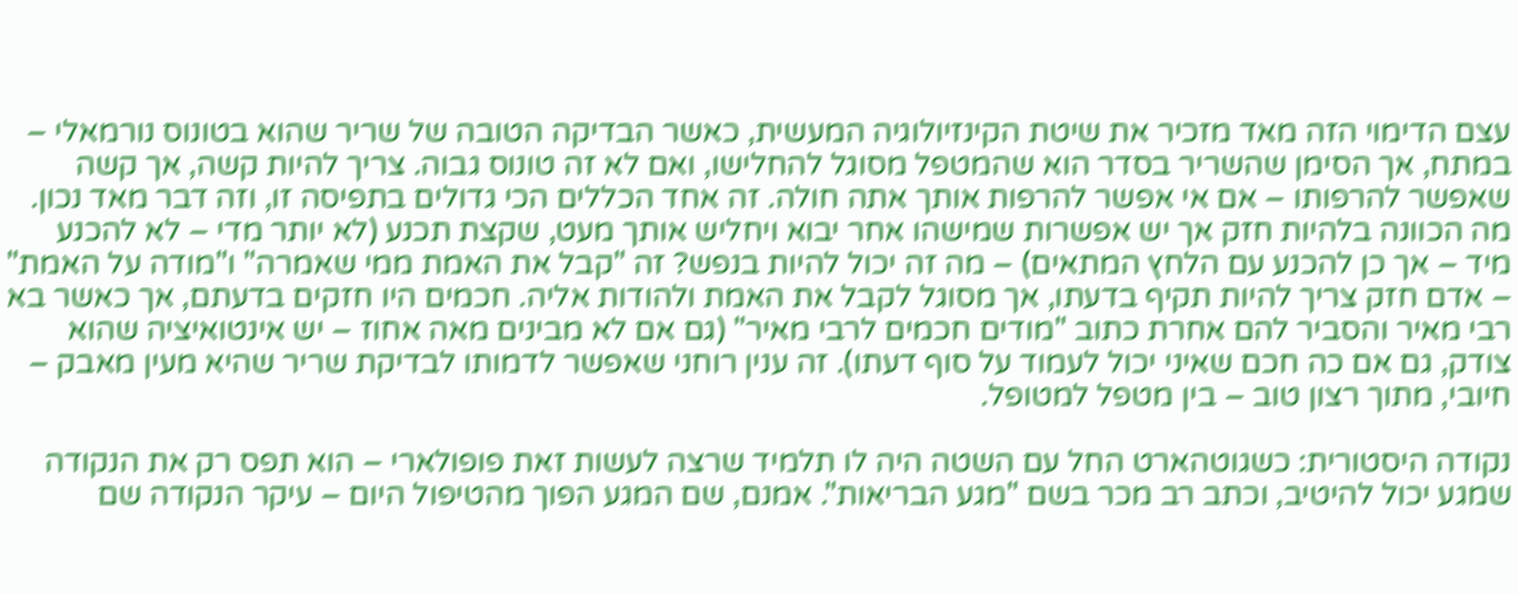עצם הדימוי הזה מאד מזכיר את שיטת הקינזיולוגיה המעשית, כאשר הבדיקה הטובה של שריר שהוא בטונוס נורמאלי – במתח, אך הסימן שהשריר בסדר הוא שהמטפל מסוגל להחלישו, ואם לא זה טונוס גבוה. צריך להיות קשה, אך קשה שאפשר להרפותו – אם אי אפשר להרפות אותך אתה חולה. זה אחד הכללים הכי גדולים בתפיסה זו, וזה דבר מאד נכון. מה הכוונה בלהיות חזק אך יש אפשרות שמישהו אחר יבוא ויחליש אותך מעט, שקצת תכנע (לא יותר מדי – לא להכנע מיד – אך כן להכנע עם הלחץ המתאים) – מה זה יכול להיות בנפש? זה "קבל את האמת ממי שאמרה" ו"מודה על האמת" – אדם חזק צריך להיות תקיף בדעתו, אך מסוגל לקבל את האמת ולהודות אליה. חכמים היו חזקים בדעתם, אך כאשר בא רבי מאיר והסביר להם אחרת כתוב "מודים חכמים לרבי מאיר" (גם אם לא מבינים מאה אחוז – יש אינטואיציה שהוא צודק, גם אם כה חכם שאיני יכול לעמוד על סוף דעתו). זה ענין רוחני שאפשר לדמותו לבדיקת שריר שהיא מעין מאבק – חיובי, מתוך רצון טוב – בין מטפל למטופל.

נקודה היסטורית: כשגוטהארט החל עם השטה היה לו תלמיד שרצה לעשות זאת פופולארי – הוא תפס רק את הנקודה שמגע יכול להיטיב, וכתב רב מכר בשם "מגע הבריאות". אמנם, שם המגע הפוך מהטיפול היום – עיקר הנקודה שם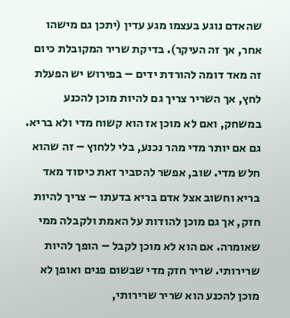שהאדם נוגע בעצמו מגע עדין (יתכן גם מישהו אחר, אך זה העיקר). בדיקת שריר המקובלת כיום זה מאד דומה להורדת ידים – בפירוש יש הפעלת לחץ, אך השריר צריך גם להיות מוכן להכנע במשחק, ואם לא מוכן אז הוא קשוח מדי ולא בריא. גם אם יותר מדי מהר נכנע, בלי ללחוץ – זה שהוא חלש מדי. שוב, אפשר להסביר זאת כיסוד מאד בריא וחשוב אצל אדם בריא בדעתו – צריך להיות חזק, אך גם מוכן להודות על האמת ולקבלה ממי שאומרה. אם הוא לא מוכן לקבל – הופך להיות שרירותי. שריר חזק מדי שבשום פנים ואופן לא מוכן להכנע הוא שריר שרירותי,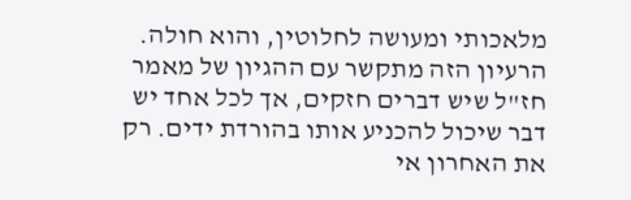מלאכותי ומעושה לחלוטין, והוא חולה. הרעיון הזה מתקשר עם ההגיון של מאמר חז"ל שיש דברים חזקים, אך לכל אחד יש דבר שיכול להכניע אותו בהורדת ידים. רק את האחרון אי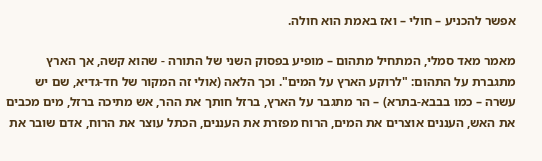אפשר להכניע – חולי – ואז באמת הוא חולה.

מאמר מאד סמלי, המתחיל מתהום – מופיע בפסוק השני של התורה - שהוא קשה, אך הארץ מתגברת על התהום: "לרוקע הארץ על המים". וכך הלאה (אולי זה המקור של חד-גדיא, שם יש עשרה – כמו בבבא-בתרא) – הר מתגבר על הארץ, ברזל חותך את ההר, אש מתיכה ברזל, מים מכבים את האש, העננים אוצרים את המים, הרוח מפזרת את העננים, הכתל עוצר את הרוח, אדם שובר את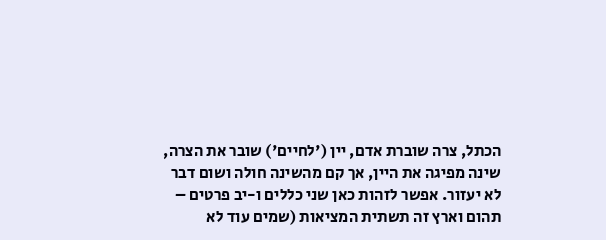הכתל, צרה שוברת אדם, יין ('לחיים') שובר את הצרה, שינה מפיגה את היין, אך קם מהשינה חולה ושום דבר לא יעזור. אפשר לזהות כאן שני כללים ו-יב פרטים – תהום וארץ זה תשתית המציאות (שמים עוד לא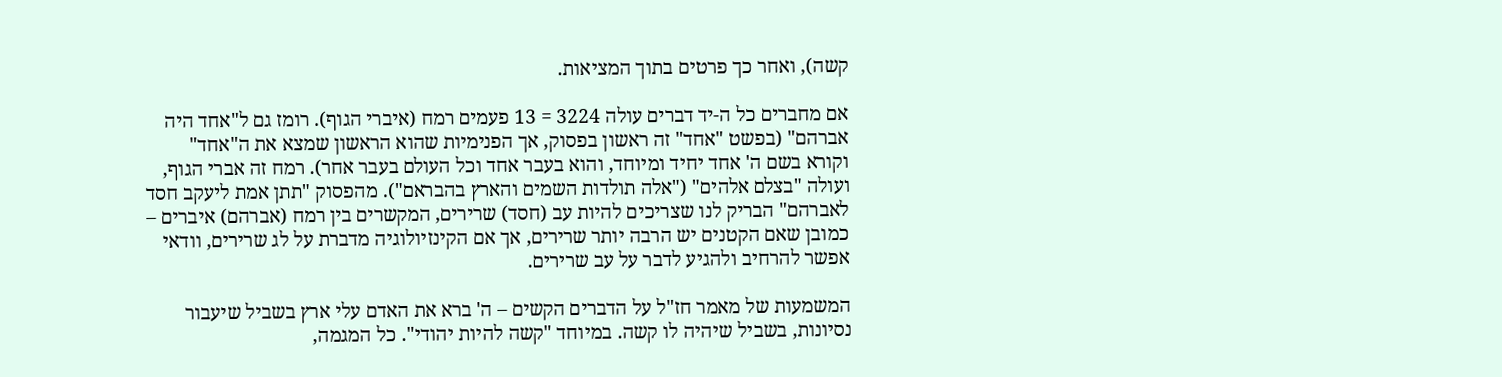קשה), ואחר כך פרטים בתוך המציאות.

אם מחברים כל ה-יד דברים עולה 3224 = 13 פעמים רמח (איברי הגוף). רומז גם ל"אחד היה אברהם" (בפשט "אחד" זה ראשון בפסוק, אך הפנימיות שהוא הראשון שמצא את ה"אחד" וקורא בשם ה' אחד יחיד ומיוחד, והוא בעבר אחד וכל העולם בעבר אחר). רמח זה אברי הגוף, ועולה "בצלם אלהים" ("אלה תולדות השמים והארץ בהבראם"). מהפסוק "תתן אמת ליעקב חסד לאברהם" הבריק לנו שצריכים להיות עב (חסד) שרירים, המקשרים בין רמח (אברהם) איברים – כמובן שאם הקטנים יש הרבה יותר שרירים, אך אם הקינזיולוגיה מדברת על לג שרירים, וודאי אפשר להרחיב ולהגיע לדבר על עב שרירים.

המשמעות של מאמר חז"ל על הדברים הקשים – ה' ברא את האדם עלי ארץ בשביל שיעבור נסיונות, בשביל שיהיה לו קשה. במיוחד "קשה להיות יהודי". כל המגמה,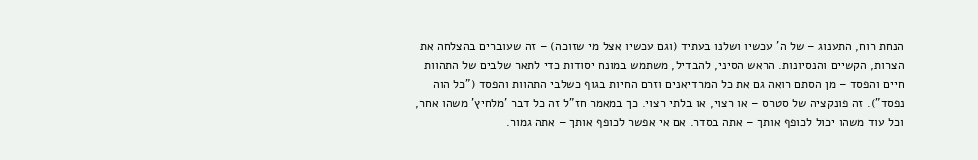הנחת רוח, התענוג – של ה' עכשיו ושלנו בעתיד (וגם עכשיו אצל מי שזוכה) – זה שעוברים בהצלחה את הצרות, הקשיים והנסיונות. הראש הסיני, להבדיל, משתמש במונח יסודות כדי לתאר שלבים של התהוות חיים והפסד – מן הסתם רואה גם את כל המרדיאנים וזרם החיות בגוף כשלבי התהוות והפסד ("כל הוה נפסד"). זה פונקציה של סטרס – או רצוי, או בלתי רצוי. כך במאמר חז"ל זה כל דבר 'מלחיץ' משהו אחר, וכל עוד משהו יכול לכופף אותך – אתה בסדר. אם אי אפשר לכופף אותך – אתה גמור.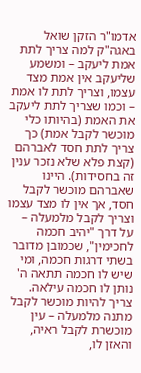אדמו"ר הזקן שואל באגה"ק למה צריך לתת אמת ליעקב – ומשמע שליעקב אין אמת מצד עצמו, וצריך לתת לו אמת – וכמו שצריך לתת ליעקב את האמת (בהיותו כלי מוכשר לקבל אמת) כך צריך לתת חסד לאברהם (קצת פלא שלא נזכר ענין זה בחסידות). היינו שאברהם מוכשר לקבל חסד, אך אין לו מצד עצמו וצריך לקבל מלמעלה – על דרך "יהיב חכמה לחכימין", שכמובן מדובר בשתי דרגות חכמה, ומי שיש לו חכמה תתאה ה' נותן לו חכמה עילאה. צריך להיות מוכשר לקבל מתנה מלמעלה – עין מוכשרת לקבל ראיה, והאזן לו,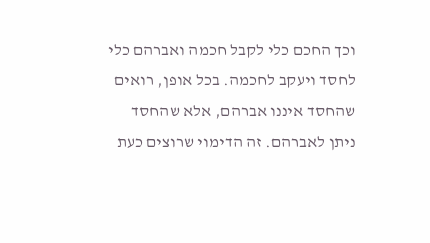וכך החכם כלי לקבל חכמה ואברהם כלי לחסד ויעקב לחכמה. בכל אופן, רואים שהחסד איננו אברהם, אלא שהחסד ניתן לאברהם. זה הדימוי שרוצים כעת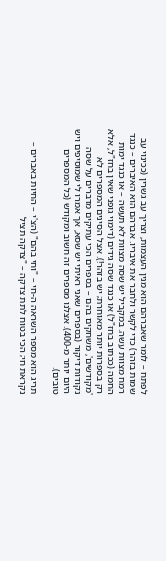לפתח – לומר שאברהם הוא מנין העצמות, וצריך עב גשרין (ככינוי עב שמות בזהר) כדי לקשר ולחבר את איבריו. אברהם הוא האיברים – כנגד רמח מצוות עשה. במקביל יש שסה מצוות לא תעשה – או כנגד ימות החמה (ככתוב בחז"ל) או כנגד שסה גידים (דימוי גופני שאין בחז"ל, אלא רק בספרות יותר מאוחרת; יש בזהר!). אצל הסינים המספרים לא 'מקודשים', משחקים בהם – בספרים הכי עתיקים מדברים על שסה נקודות דיקור (בספרים שאני ראיתי יש שסא, אך אמרו לי שמוסיפים ויש היום יותר מ-400). אצלנו מספרים זה חשוב ומקודש (כל המספרים טובים).

תריג הוא מספר השראה ה-חי – "וחי בהם" (הצ'י – החיות באברים – נקראת חי; הכי בטוח לתת צדקה – "צדקה תציל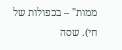ממות" – בכפולות של חי). שסה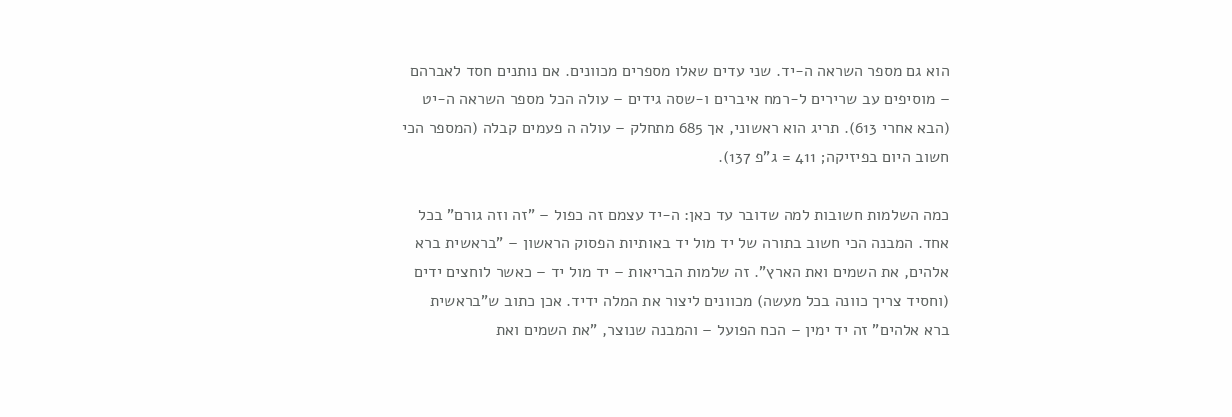הוא גם מספר השראה ה-יד. שני עדים שאלו מספרים מכוונים. אם נותנים חסד לאברהם – מוסיפים עב שרירים ל-רמח איברים ו-שסה גידים – עולה הכל מספר השראה ה-יט (הבא אחרי 613). תריג הוא ראשוני, אך 685 מתחלק – עולה ה פעמים קבלה (המספר הכי חשוב היום בפיזיקה; 411 = ג"פ 137).

כמה השלמות חשובות למה שדובר עד כאן: ה-יד עצמם זה כפול – "זה וזה גורם" בכל אחד. המבנה הכי חשוב בתורה של יד מול יד באותיות הפסוק הראשון – "בראשית ברא אלהים, את השמים ואת הארץ". זה שלמות הבריאות – יד מול יד – כאשר לוחצים ידים (וחסיד צריך כוונה בכל מעשה) מכוונים ליצור את המלה ידיד. אכן כתוב ש"בראשית ברא אלהים" זה יד ימין – הכח הפועל – והמבנה שנוצר, "את השמים ואת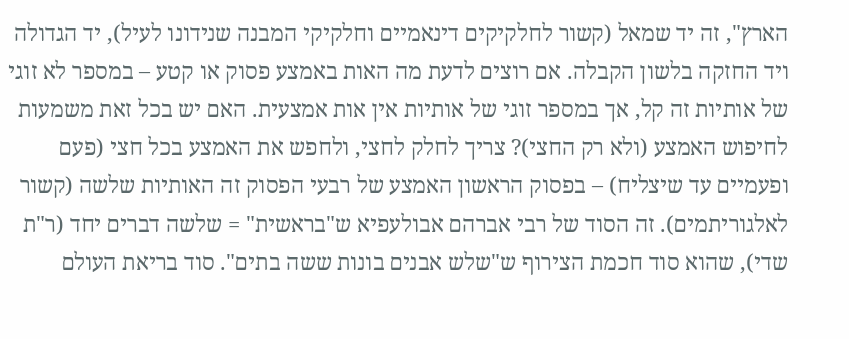הארץ", זה יד שמאל (קשור לחלקיקים דינאמיים וחלקיקי המבנה שנידונו לעיל), יד הגדולה ויד החזקה בלשון הקבלה. אם רוצים לדעת מה האות באמצע פסוק או קטע – במספר לא זוגי של אותיות זה קל, אך במספר זוגי של אותיות אין אות אמצעית. האם יש בכל זאת משמעות לחיפוש האמצע (ולא רק החצי)? צריך לחלק לחצי, ולחפש את האמצע בכל חצי (פעם ופעמיים עד שיצליח) – בפסוק הראשון האמצע של רבעי הפסוק זה האותיות שלשה (קשור לאלגוריתמים). זה הסוד של רבי אברהם אבולעפיא ש"בראשית" = שלשה דברים יחד (ר"ת שדי), שהוא סוד חכמת הצירוף ש"שלש אבנים בונות ששה בתים". סוד בריאת העולם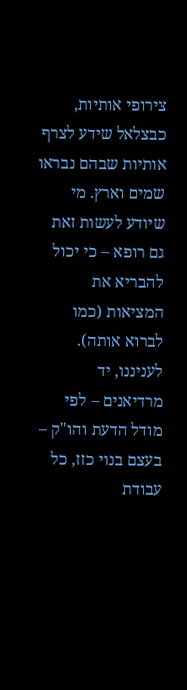צירופי אותיות, כבצלאל שידע לצרף אותיות שבהם נבראו שמים וארץ. מי שיודע לעשות זאת גם רופא – כי יכול להבריא את המציאות (כמו לברוא אותה). לעניננו, יד מרדיאנים – לפי מודל הדעת והו"ק – בעצם בנוי כזז, כל עבודת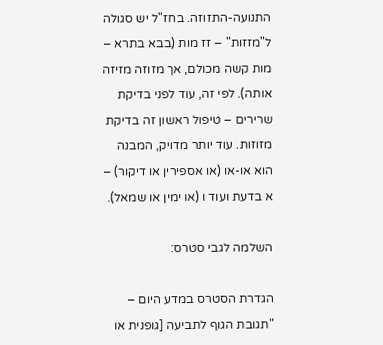התנועה-התזוזה. בחז"ל יש סגולה ל"מזזות" – זז מות (בבא בתרא – מות קשה מכולם, אך מזוזה מזיזה אותה). לפי זה, עוד לפני בדיקת שרירים – טיפול ראשון זה בדיקת מזוזות. עוד יותר מדויק, המבנה הוא או-או (או אספירין או דיקור) – א בדעת ועוד ו (או ימין או שמאל).

השלמה לגבי סטרס:

הגדרת הסטרס במדע היום – "תגובת הגוף לתביעה [גופנית או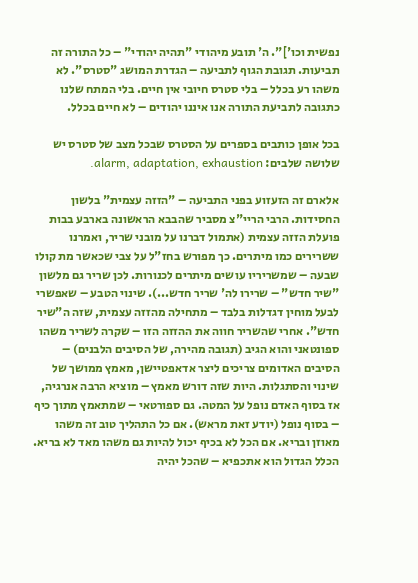נפשית וכו']". ה' תובע מיהודי "תהיה יהודי" – כל התורה זה תביעות. תגובת הגוף לתביעה – הגדרת המושג "סטרס". לא משהו רע בכלל – בלי סטרס חיובי אין חיים. בלי המתח שלנו כתגובה לתביעת התורה אנו איננו יהודים – לא חיים בכלל.

בכל אופן כותבים בספרים על הסטרס שבכל מצב של סטרס יש שלושה שלבים: alarm, adaptation, exhaustion.

אלארם זה הזעזוע בפני התביעה – "הזזה עצמית" בלשון החסידות. הרבי הריי"צ מסביר שהבבא הראשונה בארבע בבות פועלת הזזה עצמית (אתמול דברנו על מובני שריר, ואמרנו ששרירים כמו מיתרים. כך מפורש בחז"ל על צבי שכאשר מת קולו שבעה – שמשריריו עושים מיתרים לכנורות. לכן שריר גם מלשון "שיר חדש" – שרירו לה' שריר חדש...). שינוי הטבע – שאפשרי לבעל מוחין דגדלות בלבד – מתחילה מהזזה עצמית, שזה ה"שיר חדש". אחרי שהשריר חווה את ההזזה הזו – שקרה לשריר משהו ספונטאני והוא הגיב (תגובה מהירה, של הסיבים הלבנים) – הסיבים האדומים צריכים ליצר אדאפטיישן, מאמץ ממושך של שינוי והסתגלות. היות שזה דורש מאמץ – מוציא הרבה אנרגיה, אז בסוף האדם נופל על המטה. גם ספורטאי – שמתאמץ מתוך כיף – בסוף נופל (יודע זאת מראש). אם כל התהליך טוב זה משהו מאוזן ובריא. אם הכל לא בכיף יכול להיות גם משהו מאד לא בריא. הכלל הגדול הוא אתכפיא – שהכל יהיה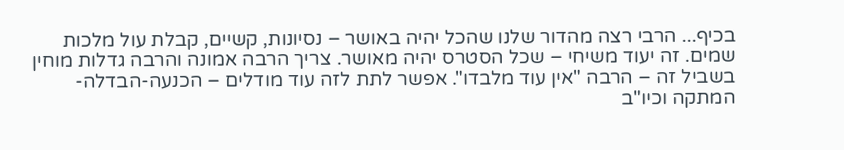בכיף... הרבי רצה מהדור שלנו שהכל יהיה באושר – נסיונות, קשיים, קבלת עול מלכות שמים. זה יעוד משיחי – שכל הסטרס יהיה מאושר. צריך הרבה אמונה והרבה גדלות מוחין בשביל זה – הרבה "אין עוד מלבדו". אפשר לתת לזה עוד מודלים – הכנעה-הבדלה-המתקה וכיו"ב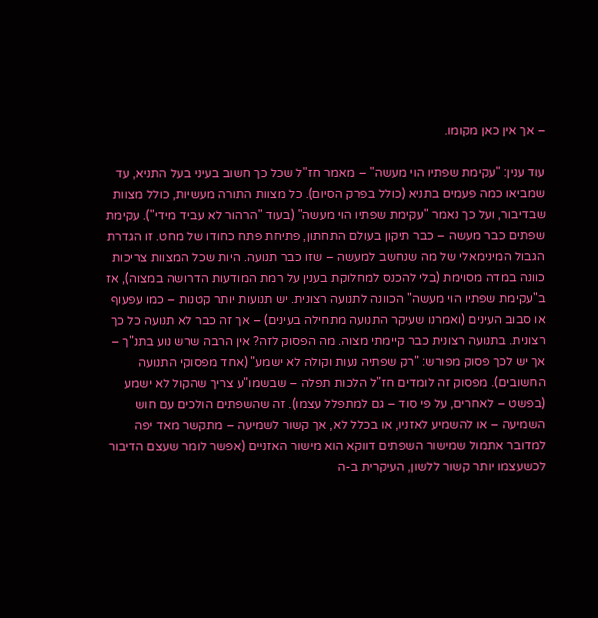– אך אין כאן מקומו.

עוד ענין: "עקימת שפתיו הוי מעשה" – מאמר חז"ל שכל כך חשוב בעיני בעל התניא, עד שמביאו כמה פעמים בתניא (כולל בפרק הסיום). כל מצוות התורה מעשיות, כולל מצוות שבדיבור, ועל כך נאמר "עקימת שפתיו הוי מעשה" (בעוד "הרהור לא עביד מידי"). עקימת שפתים כבר מעשה – כבר תיקון בעולם התחתון, פתיחת פתח כחודו של מחט. זו הגדרת הגבול המינימאלי של מה שנחשב למעשה – שזו כבר תנועה. היות שכל המצוות צריכות כוונה במדה מסוימת (בלי להכנס למחלוקת בענין על רמת המודעות הדרושה במצוה), אז ב"עקימת שפתיו הוי מעשה" הכוונה לתנועה רצונית. יש תנועות יותר קטנות – כמו עפעוף או סבוב העינים (ואמרנו שעיקר התנועה מתחילה בעינים) – אך זה כבר לא תנועה כל כך רצונית. בתנועה רצונית כבר קיימתי מצוה. מה הפסוק לזה? אין הרבה שרש נוע בתנ"ך – אך יש לכך פסוק מפורש: "רק שפתיה נעות וקולה לא ישמע" (אחד מפסוקי התנועה החשובים). מפסוק זה לומדים חז"ל הלכות תפלה – שבשמו"ע צריך שהקול לא ישמע (בפשט – לאחרים, על פי סוד – גם למתפלל עצמו). זה שהשפתים הולכים עם חוש השמיעה – או להשמיע לאזניו, או בכלל לא, אך קשור לשמיעה – מתקשר מאד יפה למדובר אתמול שמישור השפתים דווקא הוא מישור האזניים (אפשר לומר שעצם הדיבור לכשעצמו יותר קשור ללשון, העיקרית ב-ה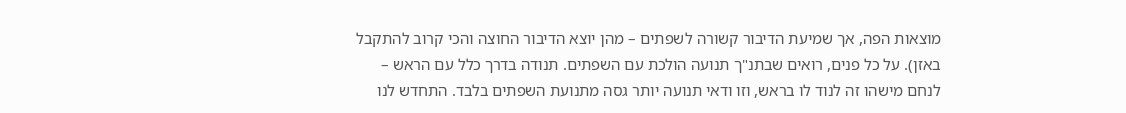מוצאות הפה, אך שמיעת הדיבור קשורה לשפתים – מהן יוצא הדיבור החוצה והכי קרוב להתקבל באזן). על כל פנים, רואים שבתנ"ך תנועה הולכת עם השפתים. תנודה בדרך כלל עם הראש – לנחם מישהו זה לנוד לו בראש, וזו ודאי תנועה יותר גסה מתנועת השפתים בלבד. התחדש לנו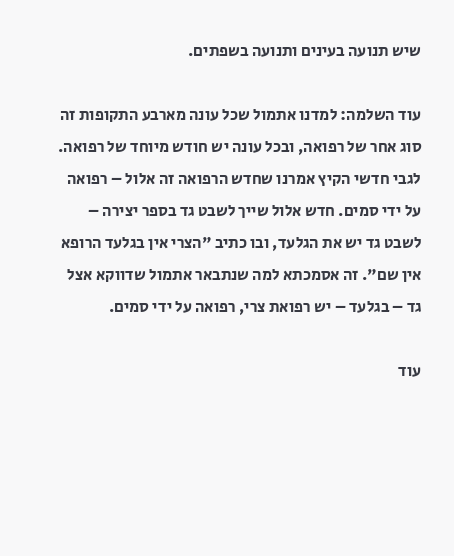שיש תנועה בעינים ותנועה בשפתים.

עוד השלמה: למדנו אתמול שכל עונה מארבע התקופות זה סוג אחר של רפואה, ובכל עונה יש חודש מיוחד של רפואה. לגבי חדשי הקיץ אמרנו שחדש הרפואה זה אלול – רפואה על ידי סמים. חדש אלול שייך לשבט גד בספר יצירה – לשבט גד יש את הגלעד, ובו כתיב "הצרי אין בגלעד הרופא אין שם". זה אסמכתא למה שנתבאר אתמול שדווקא אצל גד – בגלעד – יש רפואת צרי, רפואה על ידי סמים.

עוד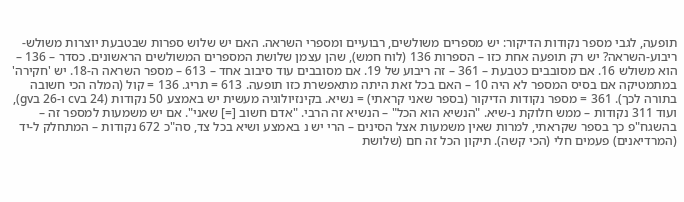תופעה, לגבי מספר נקודות הדיקור: יש מספרים משולשים, רבועיים ומספרי השראה. האם יש שלוש ספרות שבטבעת יוצרות משולש-ריבוע-השראה? יש רק תופעה אחת כזו – הספרות 136 (לוח חמש), שהן עצמן שלושת המספרים המשולשים הראשונים. כסדר – 136 – הוא משולש 16. אם מסובבים כטבעת – 361 – זה ריבוע של 19. אם מסובבים עוד סיבוב אחד – 613 – מספר השראה ה-18. יש 'חקירה' במתמטיקה אם בסיס המספר לא היה 10 – האם בכל זאת היתה מתאפשרת כזו תופעה. 613 = תריג. 136 = קול (המלה הכי חשובה בתורה לכך). 361 = מספר נקודות הדיקור (בספר שאני קראתי) = נשיא. בקינזיולוגיה מעשית יש באמצע 50 נקודות (24 בcv ו-26 בgv), ועוד 311 נקודות – ממש חלוקת נ-שיא. "הנשיא הוא הכל" – הנשיא זה הרבי. "אדם חשוב [=] שאני". אם יש משמעות למספר זה – בהשגח"פ כך בספר שקראתי, למרות שאין משמעות אצל הסינים – הרי יש נ באמצע ושיא בכל צד, סה"כ 672 נקודות – המתחלק ל-יד (המרדיאנים) פעמים חלי (הכי קשה). תיקון הכל זה חם (שלושת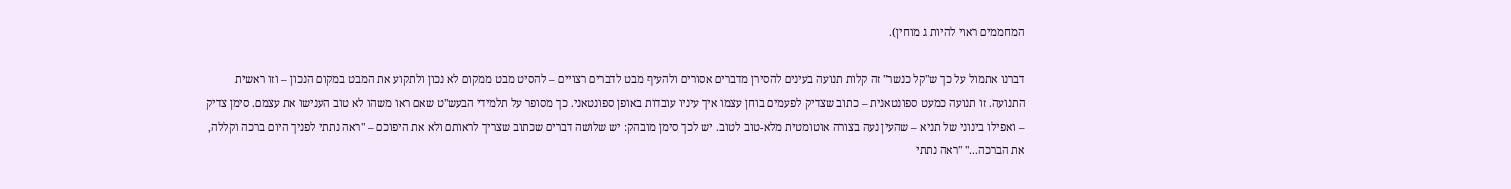המחממים ראוי להיות ג מוחין).

דברנו אתמול על כך ש"קל כנשר" זה קלות תנועה בעינים להסירן מדברים אסורים ולהעיף מבט לדברים רצויים – להסיט מבט ממקום לא נכון ולתקוע את המבט במקום הנכון – וזו ראשית התנועה. זו תנועה כמעט ספונטאנית – כתוב שצדיק לפעמים בוחן עצמו איך עיניו עובדות באופן ספונטאני. כך מסופר על תלמידי הבעש"ט שאם ראו משהו לא טוב הענישו את עצמם. סימן צדיק – ואפילו בינוני של תניא – שהעין נעה בצורה אוטומטית מלא-טוב לטוב. יש לכך סימן מובהק: יש שלושה דברים שכתוב שצריך לראותם ולא את היפוכם – "ראה נתתי לפניך היום ברכה וקללה, את הברכה..." "ראה נתתי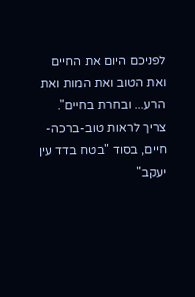לפניכם היום את החיים ואת הטוב ואת המות ואת הרע... ובחרת בחיים". צריך לראות טוב-ברכה-חיים, בסוד "בטח בדד עין יעקב"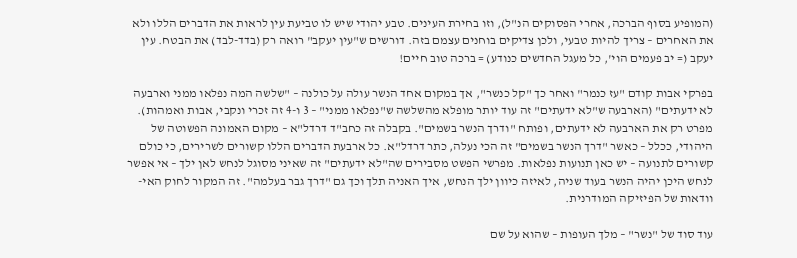(המופיע בסוף הברכה, אחרי הפסוקים הנ"ל), וזו בחירת העינים. טבע יהודי שיש לו טביעת עין לראות את הדברים הללו ולא את האחרים – צריך להיות טבעי, ולכן צדיקים בוחנים עצמם בזה. דורשים ש"עין יעקב" רואה רק (בדד-לבד) את הבטח. עין יעקב (= יב פעמים הוי', כל מעגל החדשים כנודע) = ברכה טוב חיים!

בפרקי אבות קודם "עז כנמר" ואחר כך "קל כנשר", אך במקום אחד הנשר עולה על כולנה – "שלשה המה נפלאו ממני וארבעה לא ידעתים" (הארבעה ש"לא ידעתים" זה עוד יותר מופלא מהשלשה ש"נפלאו ממני" – 3 ו-4 זה זכרי ונקבי, אבות ואמהות). מפרט רק את הארבעה לא ידעתים, ופותח "ודרך הנשר בשמים". בקבלה זה כחב"ד דרדל"א – מקום האמונה הפשוטה של היהודי, ככלל – כאשר "דרך הנשר בשמים" זה הכי נעלה, כתר דרדל"א. כל ארבעת הדברים הללו קשורים לשרירים, כי כולם קשורים לתנועה – יש כאן תנועות נפלאות. מפרשי הפשט מסבירים שה"לא ידעתים" זה שאיני מסוגל לנחש לאן ילך – אי אפשר לנחש היכן יהיה הנשר בעוד שניה, לאיזה כיוון ילך הנחש, איך האניה תלך וכך גם "דרך גבר בעלמה". זה המקור לחוק האי-וודאות של הפיזיקה המודרנית.

עוד סוד של "נשר" – מלך העופות – שהוא על שם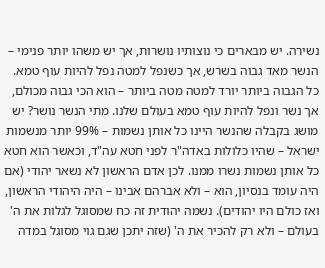נשירה. יש מבארים כי נוצותיו נושרות, אך יש משהו יותר פנימי – הנשר מאד גבוה בשרש, אך כשנפל למטה נפל להיות עוף טמא. כל הגבוה ביותר יורד למטה מטה ביותר – הוא הכי גבוה מכולם, אך נשר ונפל להיות עוף טמא בעולם שלנו. מתי הנשר נושר? יש מושג בקבלה שהנשר היינו כל אותן נשמות – 99% יותר מנשמות ישראל – שהיו כלולות באדה"ר לפני חטא עה"ד, וכאשר הוא חטא כל אותן נשמות נשרו ממנו. לכן אדם הראשון לא נשאר יהודי (אם היה עומד בנסיון, הוא – ולא אברהם אבינו – היה היהודי הראשון, ואז כולם היו יהודים). נשמה יהודית זה כח שמסוגל לגלות את ה' בעולם – ולא רק להכיר את ה' (שזה יתכן שגם גוי מסוגל במדה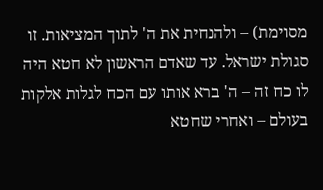מסוימת) – ולהנחית את ה' לתוך המציאות. זו סגולת ישראל. עד שאדם הראשון לא חטא היה לו כח זה – ה' ברא אותו עם הכח לגלות אלקות בעולם – ואחרי שחטא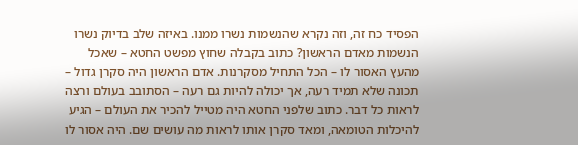הפסיד כח זה, וזה נקרא שהנשמות נשרו ממנו. באיזה שלב בדיוק נשרו הנשמות מאדם הראשון? כתוב בקבלה שחוץ מפשט החטא – שאכל מהעץ האסור לו – הכל התחיל מסקרנות. אדם הראשון היה סקרן גדול – תכונה שלא תמיד רעה, אך יכולה להיות גם רעה – הסתובב בעולם ורצה לראות כל דבר. כתוב שלפני החטא היה מטייל להכיר את העולם – הגיע להיכלות הטומאה, ומאד סקרן אותו לראות מה עושים שם. היה אסור לו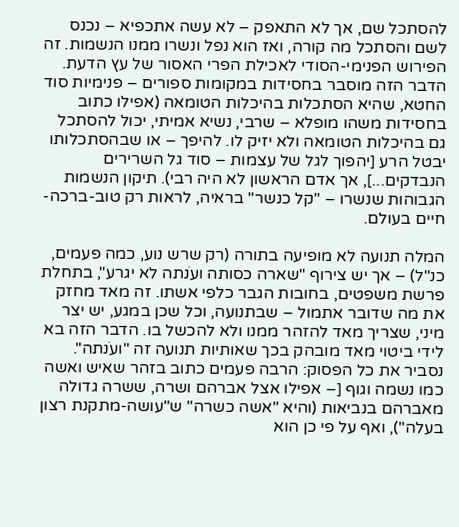להסתכל שם, אך לא התאפק – לא עשה אתכפיא – נכנס לשם והסתכל מה קורה, ואז הוא נפל ונשרו ממנו הנשמות. זה הפירוש הפנימי-הסודי לאכילת הפרי האסור של עץ הדעת. הדבר הזה מוסבר בחסידות במקומות ספורים – פנימיות סוד החטא, שהיא הסתכלות בהיכלות הטומאה (אפילו כתוב בחסידות משהו מופלא – שרבי, נשיא אמיתי, יכול להסתכל גם בהיכלות הטומאה ולא יזיק לו. להיפך – או שבהסתכלותו יבטל הרע [יהפוך לגל של עצמות – סוד גל השרירים הנבדקים...], אך אדם הראשון לא היה רבי). תיקון הנשמות הגבוהות שנשרו – "קל כנשר" בראיה, לראות רק טוב-ברכה-חיים בעולם.

המלה תנועה לא מופיעה בתורה (רק שרש נוע, כמה פעמים, כנ"ל) – אך יש צירוף "שארה כסותה ועֹנתה לא יגרע", בתחלת פרשת משפטים, בחובות הגבר כלפי אשתו. זה מאד מחזק את מה שדובר אתמול – שבתנועה, וכל שכן במגע, יש יצר מיני, שצריך מאד להזהר ממנו ולא להכשל בו. הדבר הזה בא לידי ביטוי מאד מובהק בכך שאותיות תנועה זה "ועֹנתה". נסביר את כל הפסוק: הרבה פעמים כתוב בזהר שאיש ואשה כמו נשמה וגוף [– אפילו אצל אברהם ושרה, ששרה גדולה מאברהם בנביאות (והיא "אשה כשרה" ש"עושה-מתקנת רצון בעלה"), ואף על פי כן הוא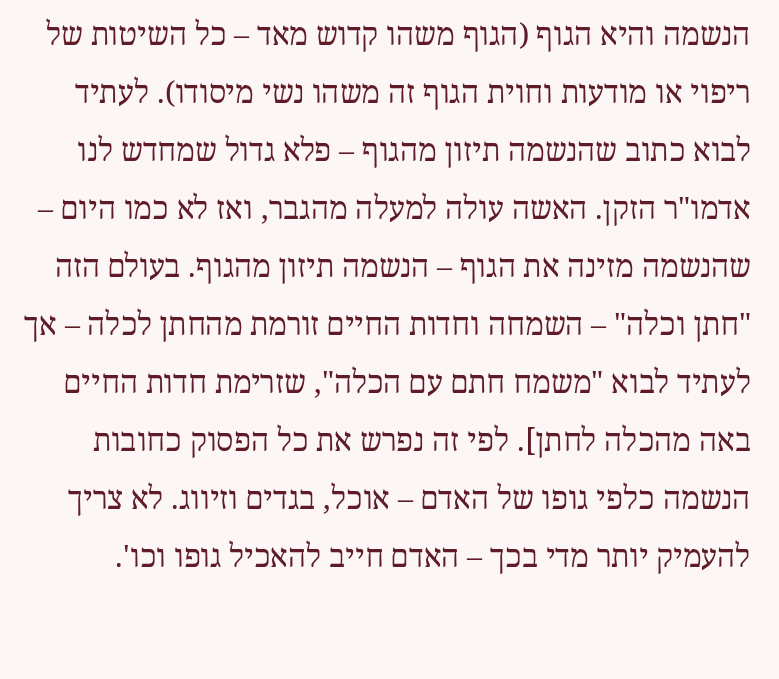הנשמה והיא הגוף (הגוף משהו קדוש מאד – כל השיטות של ריפוי או מודעות וחוית הגוף זה משהו נשי מיסודו). לעתיד לבוא כתוב שהנשמה תיזון מהגוף – פלא גדול שמחדש לנו אדמו"ר הזקן. האשה עולה למעלה מהגבר, ואז לא כמו היום – שהנשמה מזינה את הגוף – הנשמה תיזון מהגוף. בעולם הזה "חתן וכלה" – השמחה וחדות החיים זורמת מהחתן לכלה – אך לעתיד לבוא "משמח חתם עם הכלה", שזרימת חדות החיים באה מהכלה לחתן]. לפי זה נפרש את כל הפסוק כחובות הנשמה כלפי גופו של האדם – אוכל, בגדים וזיווג. לא צריך להעמיק יותר מדי בכך – האדם חייב להאכיל גופו וכו'.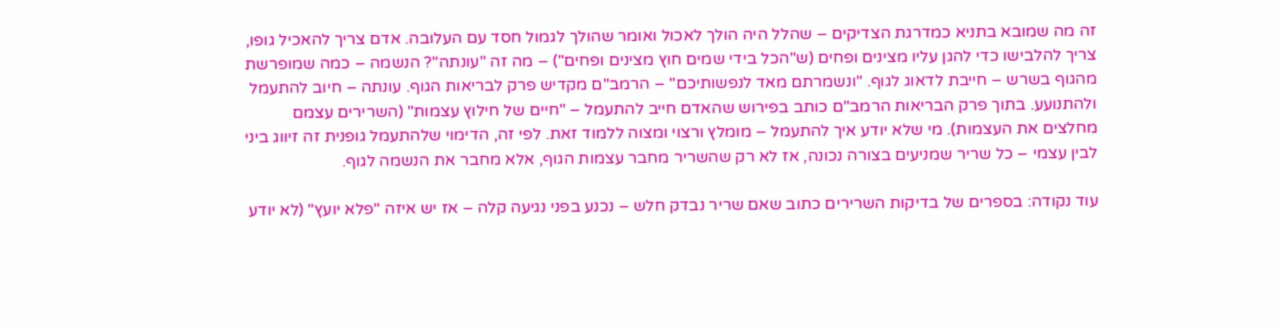זה מה שמובא בתניא כמדרגת הצדיקים – שהלל היה הולך לאכול ואומר שהולך לגמול חסד עם העלובה. אדם צריך להאכיל גופו, צריך להלבישו כדי להגן עליו מצינים ופחים (ש"הכל בידי שמים חוץ מצינים ופחים") – מה זה "עונתה"? הנשמה – כמה שמופרשת מהגוף בשרש – חייבת לדאוג לגוף. "ונשמרתם מאד לנפשותיכם" – הרמב"ם מקדיש פרק לבריאות הגוף. עונתה – חיוב להתעמל ולהתנועע. בתוך פרק הבריאות הרמב"ם כותב בפירוש שהאדם חייב להתעמל – "חיים של חילוץ עצמות" (השרירים עצמם מחלצים את העצמות). מי שלא יודע איך להתעמל – מומלץ ורצוי ומצוה ללמוד זאת. לפי זה, הדימוי שלהתעמל גופנית זה זיווג ביני לבין עצמי – כל שריר שמניעים בצורה נכונה, אז לא רק שהשריר מחבר עצמות הגוף, אלא מחבר את הנשמה לגוף.

עוד נקודה: בספרים של בדיקות השרירים כתוב שאם שריר נבדק חלש – נכנע בפני נגיעה קלה – אז יש איזה "פלא יועץ" (לא יודע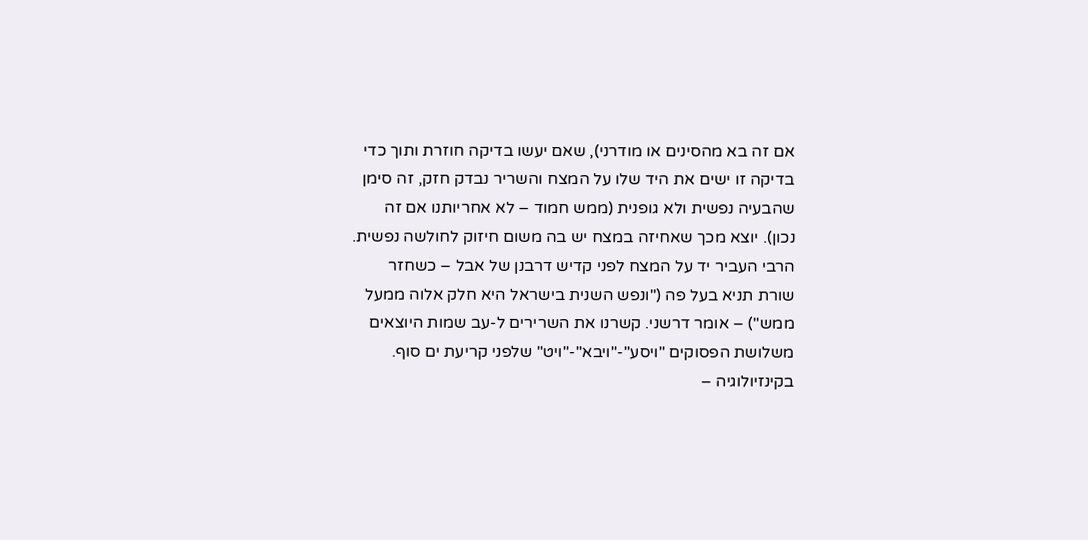אם זה בא מהסינים או מודרני), שאם יעשו בדיקה חוזרת ותוך כדי בדיקה זו ישים את היד שלו על המצח והשריר נבדק חזק, זה סימן שהבעיה נפשית ולא גופנית (ממש חמוד – לא אחריותנו אם זה נכון). יוצא מכך שאחיזה במצח יש בה משום חיזוק לחולשה נפשית. הרבי העביר יד על המצח לפני קדיש דרבנן של אבל – כשחזר שורת תניא בעל פה ("ונפש השנית בישראל היא חלק אלוה ממעל ממש") – אומר דרשני. קשרנו את השרירים ל-עב שמות היוצאים משלושת הפסוקים "ויסע"-"ויבא"-"ויט" שלפני קריעת ים סוף. בקינזיולוגיה –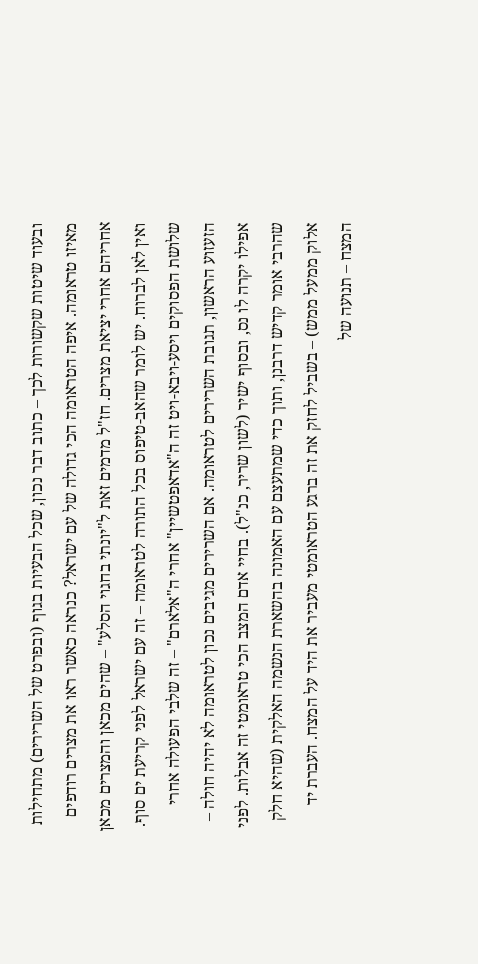ובעוד שיטות שקשורות לכך – כתוב דבר נכון, שכל הבעיות בגוף (ובפרט של השרירים) מתחילות מאיזו טראומה. איפה הטראומה הכי גדולה של עם ישראל? כנראה כאשר ראו את מצרים רודפים אחריהם אחרי יציאת מצרים. חז"ל מדמים זאת ל"יונתי בחגוי הסלע" – שהים מכאן והמצרים מכאן ואין לאן לברוח. יש לומר שהאב-טיפוס בכל התורה לטראומה – זה עם ישראל לפני קריעת ים סוף. שלושת הפסוקים ויסע-ויבא-ויט זה ה"אדאפטשיין" אחרי ה"אלארם" – זה שלבי הפעולה אחרי הזעזוע הראשון, תגובת השרירים לטראומה. אם השרירים מגיבים נכון לטראומה לא יהיה חולה – אפילו יקרה לו נס, ובסוף ישיר (לשון שריר, כנ"ל). בחיי אדם המצב הכי טראומטי זה אבלות. לפני שהרבי אומר קדיש דרבנן, ותוך כדי שמתעצם עם האמונה בהשארת הנשמה האלקית (שהיא חלק אלוק ממעל ממש) – בשביל לחזק את זה ברגע הטראומטי מעביר את היד על המצח. העברת יד המצח – תנועה של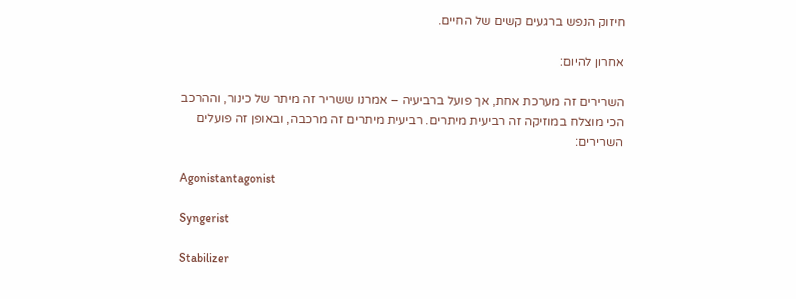חיזוק הנפש ברגעים קשים של החיים.

אחרון להיום:

השרירים זה מערכת אחת, אך פועל ברביעיה – אמרנו ששריר זה מיתר של כינור, וההרכב הכי מוצלח במוזיקה זה רביעית מיתרים. רביעית מיתרים זה מרכבה, ובאופן זה פועלים השרירים:

Agonistantagonist

Syngerist

Stabilizer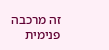זה מרכבה פנימית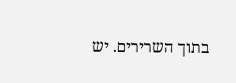בתוך השרירים. יש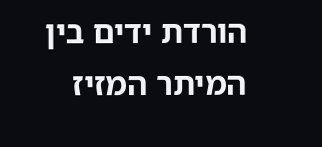הורדת ידים בין המיתר המזיז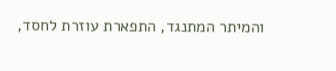והמיתר המתנגד, התפארת עוזרת לחסד,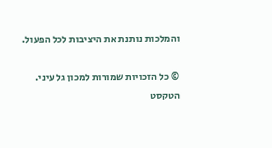והמלכות נותנת את היציבות לכל הפעול.

© כל הזכויות שמורות למכון גל עיני. הטקסט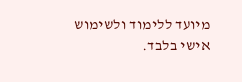מיועד ללימוד ולשימוש אישי בלבד.